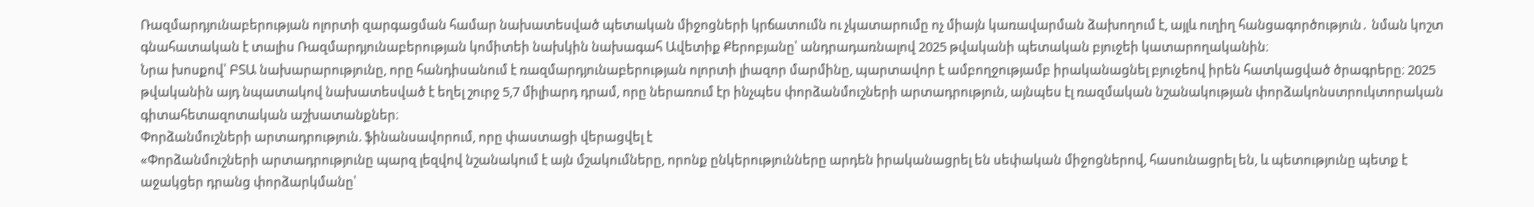Ռազմարդյունաբերության ոլորտի զարգացման համար նախատեսված պետական միջոցների կրճատումն ու չկատարումը ոչ միայն կառավարման ձախողում է, այլև ուղիղ հանցագործություն․ նման կոշտ գնահատական է տալիս Ռազմարդյունաբերության կոմիտեի նախկին նախագահ Ավետիք Քերոբյանը՝ անդրադառնալով 2025 թվականի պետական բյուջեի կատարողականին։
Նրա խոսքով՝ ԲՏԱ նախարարությունը, որը հանդիսանում է ռազմարդյունաբերության ոլորտի լիազոր մարմինը, պարտավոր է ամբողջությամբ իրականացնել բյուջեով իրեն հատկացված ծրագրերը։ 2025 թվականին այդ նպատակով նախատեսված է եղել շուրջ 5,7 միլիարդ դրամ, որը ներառում էր ինչպես փորձանմուշների արտադրություն, այնպես էլ ռազմական նշանակության փորձակոնստրուկտորական գիտահետազոտական աշխատանքներ։
Փորձանմուշների արտադրություն. ֆինանսավորում, որը փաստացի վերացվել է
«Փորձանմուշների արտադրությունը պարզ լեզվով նշանակում է այն մշակումները, որոնք ընկերությունները արդեն իրականացրել են սեփական միջոցներով, հասունացրել են, և պետությունը պետք է աջակցեր դրանց փորձարկմանը՝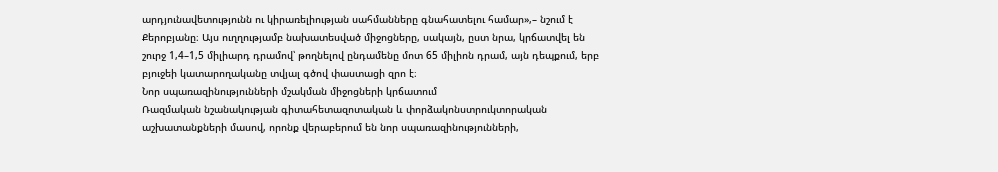արդյունավետությունն ու կիրառելիության սահմանները գնահատելու համար»,– նշում է Քերոբյանը։ Այս ուղղությամբ նախատեսված միջոցները, սակայն, ըստ նրա, կրճատվել են շուրջ 1,4–1,5 միլիարդ դրամով՝ թողնելով ընդամենը մոտ 65 միլիոն դրամ, այն դեպքում, երբ բյուջեի կատարողականը տվյալ գծով փաստացի զրո է։
Նոր սպառազինությունների մշակման միջոցների կրճատում
Ռազմական նշանակության գիտահետազոտական և փորձակոնստրուկտորական աշխատանքների մասով, որոնք վերաբերում են նոր սպառազինությունների,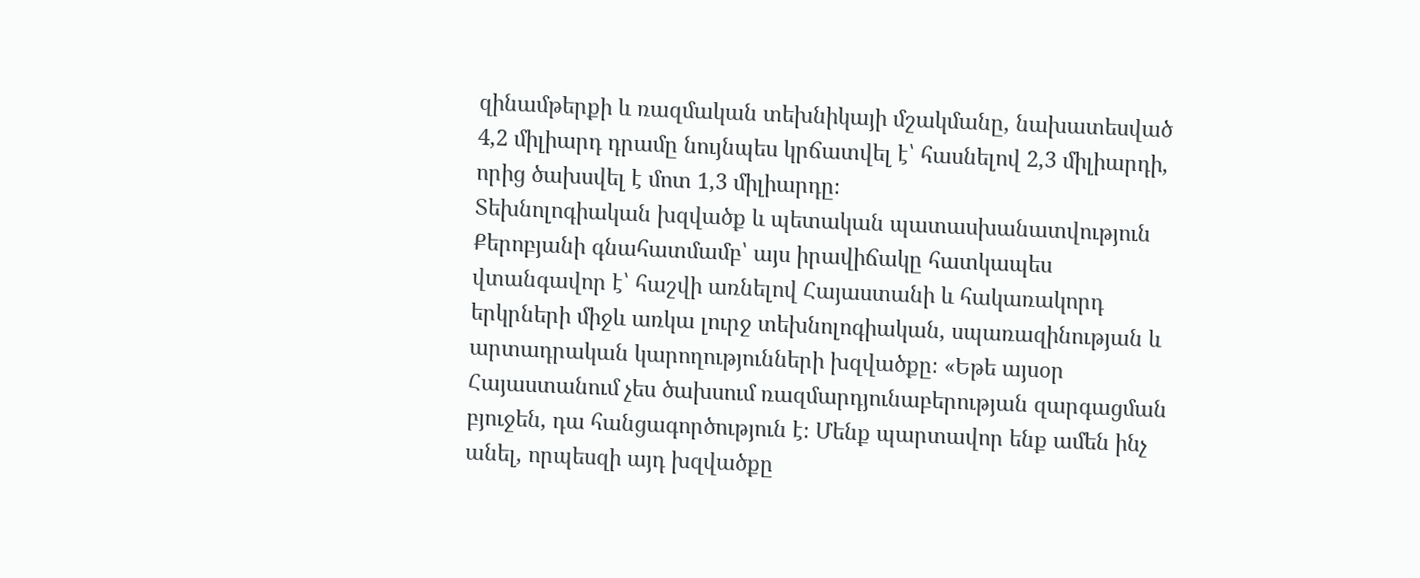զինամթերքի և ռազմական տեխնիկայի մշակմանը, նախատեսված 4,2 միլիարդ դրամը նույնպես կրճատվել է՝ հասնելով 2,3 միլիարդի, որից ծախսվել է մոտ 1,3 միլիարդը։
Տեխնոլոգիական խզվածք և պետական պատասխանատվություն
Քերոբյանի գնահատմամբ՝ այս իրավիճակը հատկապես վտանգավոր է՝ հաշվի առնելով Հայաստանի և հակառակորդ երկրների միջև առկա լուրջ տեխնոլոգիական, սպառազինության և արտադրական կարողությունների խզվածքը։ «Եթե այսօր Հայաստանում չես ծախսում ռազմարդյունաբերության զարգացման բյուջեն, դա հանցագործություն է։ Մենք պարտավոր ենք ամեն ինչ անել, որպեսզի այդ խզվածքը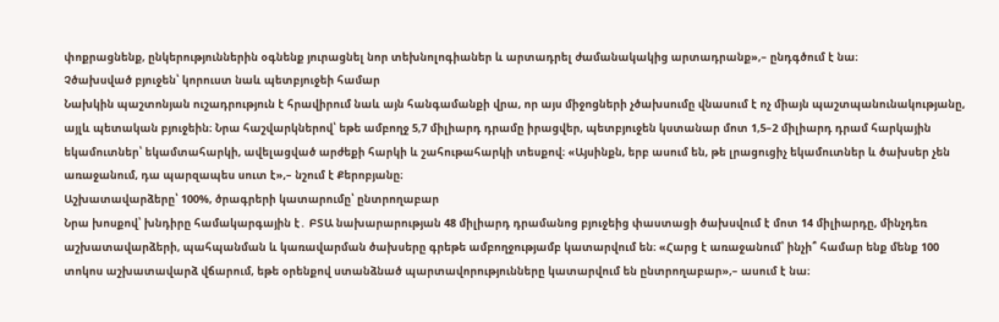փոքրացնենք, ընկերություններին օգնենք յուրացնել նոր տեխնոլոգիաներ և արտադրել ժամանակակից արտադրանք»,– ընդգծում է նա։
Չծախսված բյուջեն՝ կորուստ նաև պետբյուջեի համար
Նախկին պաշտոնյան ուշադրություն է հրավիրում նաև այն հանգամանքի վրա, որ այս միջոցների չծախսումը վնասում է ոչ միայն պաշտպանունակությանը, այլև պետական բյուջեին։ Նրա հաշվարկներով՝ եթե ամբողջ 5,7 միլիարդ դրամը իրացվեր, պետբյուջեն կստանար մոտ 1,5–2 միլիարդ դրամ հարկային եկամուտներ՝ եկամտահարկի, ավելացված արժեքի հարկի և շահութահարկի տեսքով։ «Այսինքն, երբ ասում են, թե լրացուցիչ եկամուտներ և ծախսեր չեն առաջանում, դա պարզապես սուտ է»,– նշում է Քերոբյանը։
Աշխատավարձերը՝ 100%, ծրագրերի կատարումը՝ ընտրողաբար
Նրա խոսքով՝ խնդիրը համակարգային է․ ԲՏԱ նախարարության 48 միլիարդ դրամանոց բյուջեից փաստացի ծախսվում է մոտ 14 միլիարդը, մինչդեռ աշխատավարձերի, պահպանման և կառավարման ծախսերը գրեթե ամբողջությամբ կատարվում են։ «Հարց է առաջանում՝ ինչի՞ համար ենք մենք 100 տոկոս աշխատավարձ վճարում, եթե օրենքով ստանձնած պարտավորությունները կատարվում են ընտրողաբար»,– ասում է նա։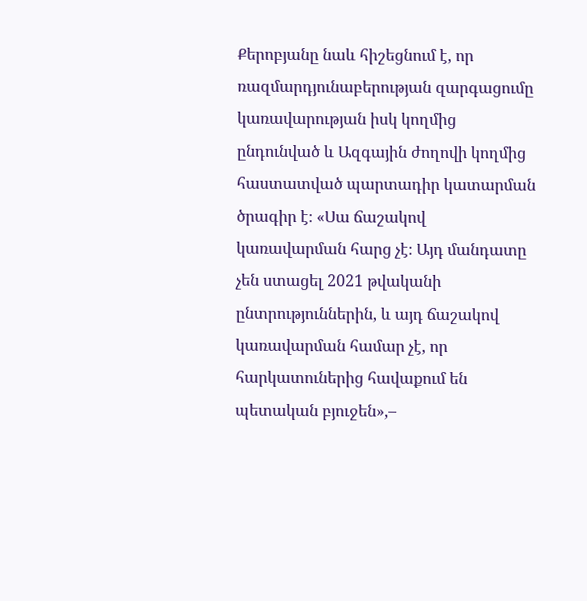Քերոբյանը նաև հիշեցնում է, որ ռազմարդյունաբերության զարգացումը կառավարության իսկ կողմից ընդունված և Ազգային ժողովի կողմից հաստատված պարտադիր կատարման ծրագիր է։ «Սա ճաշակով կառավարման հարց չէ։ Այդ մանդատը չեն ստացել 2021 թվականի ընտրություններին, և այդ ճաշակով կառավարման համար չէ, որ հարկատուներից հավաքում են պետական բյուջեն»,–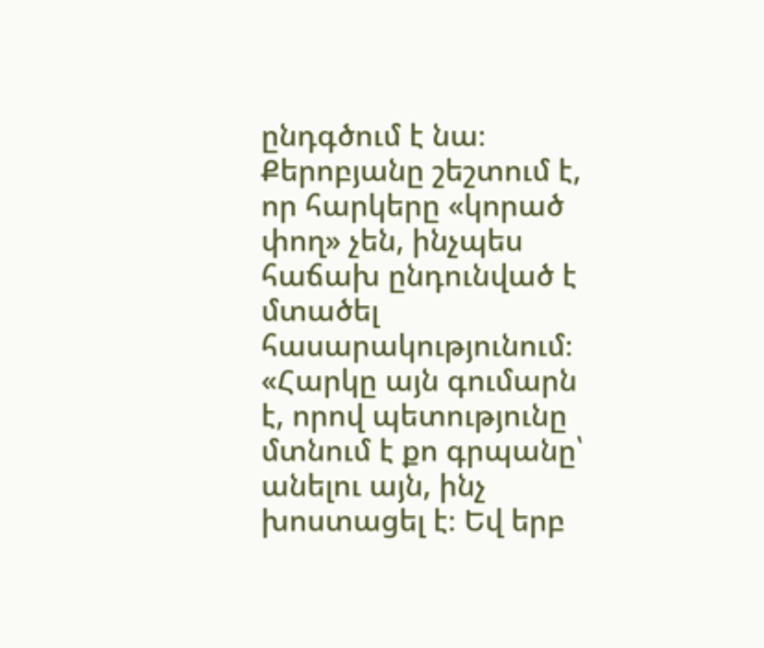ընդգծում է նա։
Քերոբյանը շեշտում է, որ հարկերը «կորած փող» չեն, ինչպես հաճախ ընդունված է մտածել հասարակությունում։ «Հարկը այն գումարն է, որով պետությունը մտնում է քո գրպանը՝ անելու այն, ինչ խոստացել է։ Եվ երբ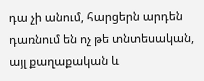դա չի անում, հարցերն արդեն դառնում են ոչ թե տնտեսական, այլ քաղաքական և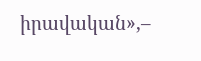իրավական»,–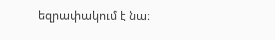եզրափակում է նա։